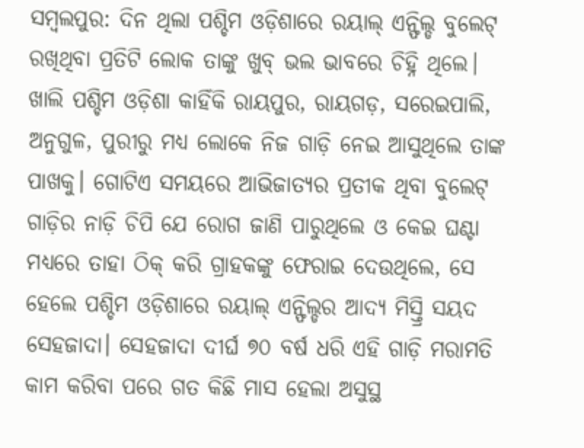ସମ୍ବଲପୁର: ଦିନ ଥିଲା ପଶ୍ଚିମ ଓଡ଼ିଶାରେ ରୟାଲ୍ ଏନ୍ଫିଲ୍ଡ ବୁଲେଟ୍ ରଖିଥିବା ପ୍ରତିଟି ଲୋକ ତାଙ୍କୁ ଖୁବ୍ ଭଲ ଭାବରେ ଚିହ୍ନି ଥିଲେ। ଖାଲି ପଶ୍ଚିମ ଓଡ଼ିଶା କାହିଁକି ରାୟପୁର, ରାୟଗଡ଼, ସରେଇପାଲି, ଅନୁଗୁଳ, ପୁରୀରୁ ମଧ୍ୟ ଲୋକେ ନିଜ ଗାଡ଼ି ନେଇ ଆସୁଥିଲେ ତାଙ୍କ ପାଖକୁ। ଗୋଟିଏ ସମୟରେ ଆଭିଜାତ୍ୟର ପ୍ରତୀକ ଥିବା ବୁଲେଟ୍ ଗାଡ଼ିର ନାଡ଼ି ଚିପି ଯେ ରୋଗ ଜାଣି ପାରୁଥିଲେ ଓ କେଇ ଘଣ୍ଟା ମଧ୍ୟରେ ତାହା ଠିକ୍ କରି ଗ୍ରାହକଙ୍କୁ ଫେରାଇ ଦେଉଥିଲେ, ସେ ହେଲେ ପଶ୍ଚିମ ଓଡ଼ିଶାରେ ରୟାଲ୍ ଏନ୍ଫିଲ୍ଡର ଆଦ୍ୟ ମିସ୍ତ୍ରି ସୟଦ ସେହଜାଦା। ସେହଜାଦା ଦୀର୍ଘ ୭୦ ବର୍ଷ ଧରି ଏହି ଗାଡ଼ି ମରାମତି କାମ କରିବା ପରେ ଗତ କିଛି ମାସ ହେଲା ଅସୁସ୍ଥ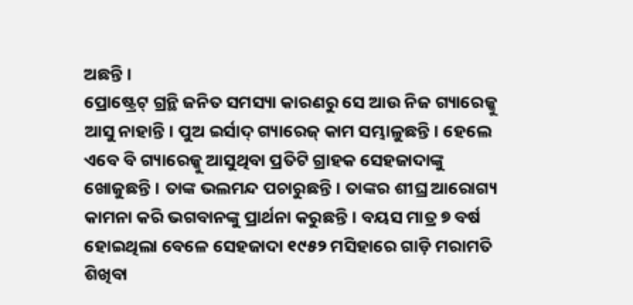ଅଛନ୍ତି।
ପ୍ରୋଷ୍ଟ୍ରେଟ୍ ଗ୍ରନ୍ଥି ଜନିତ ସମସ୍ୟା କାରଣରୁ ସେ ଆଉ ନିଜ ଗ୍ୟାରେଜ୍କୁ ଆସୁ ନାହାନ୍ତି। ପୁଅ ଇର୍ସାଦ୍ ଗ୍ୟାରେଜ୍ କାମ ସମ୍ଭାଳୁଛନ୍ତି। ହେଲେ ଏବେ ବି ଗ୍ୟାରେଜ୍କୁ ଆସୁଥିବା ପ୍ରତିଟି ଗ୍ରାହକ ସେହଜାଦାଙ୍କୁ ଖୋଜୁଛନ୍ତି। ତାଙ୍କ ଭଲମନ୍ଦ ପଚାରୁଛନ୍ତି। ତାଙ୍କର ଶୀଘ୍ର ଆରୋଗ୍ୟ କାମନା କରି ଭଗବାନଙ୍କୁ ପ୍ରାର୍ଥନା କରୁଛନ୍ତି। ବୟସ ମାତ୍ର ୭ ବର୍ଷ ହୋଇଥିଲା ବେଳେ ସେହଜାଦା ୧୯୫୨ ମସିହାରେ ଗାଡ଼ି ମରାମତି ଶିଖିବା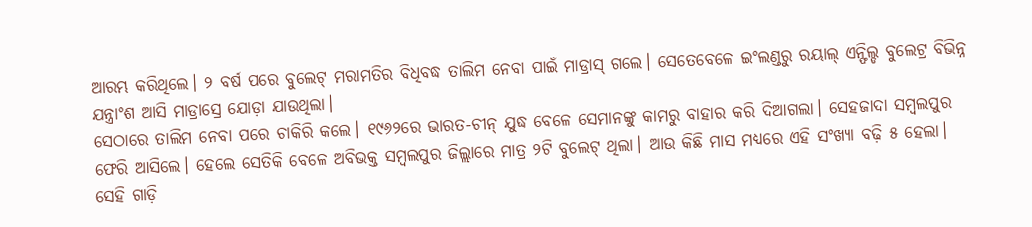ଆରମ୍ଭ କରିଥିଲେ। ୨ ବର୍ଷ ପରେ ବୁଲେଟ୍ ମରାମତିର ବିଧିବଦ୍ଧ ତାଲିମ ନେବା ପାଇଁ ମାଡ୍ରାସ୍ ଗଲେ। ସେତେବେଳେ ଇଂଲଣ୍ଡରୁ ରୟାଲ୍ ଏନ୍ଫିଲ୍ଡ ବୁଲେଟ୍ର ବିଭିନ୍ନ ଯନ୍ତ୍ରାଂଶ ଆସି ମାଡ୍ରାସ୍ରେ ଯୋଡ଼ା ଯାଉଥିଲା।
ସେଠାରେ ତାଲିମ ନେବା ପରେ ଚାକିରି କଲେ। ୧୯୬୨ରେ ଭାରତ-ଚୀନ୍ ଯୁଦ୍ଧ ବେଳେ ସେମାନଙ୍କୁ କାମରୁ ବାହାର କରି ଦିଆଗଲା। ସେହଜାଦା ସମ୍ବଲପୁର ଫେରି ଆସିଲେ। ହେଲେ ସେତିକି ବେଳେ ଅବିଭକ୍ତ ସମ୍ବଲପୁର ଜିଲ୍ଲାରେ ମାତ୍ର ୨ଟି ବୁଲେଟ୍ ଥିଲା। ଆଉ କିଛି ମାସ ମଧ୍ୟରେ ଏହି ସଂଖ୍ୟା ବଢ଼ି ୫ ହେଲା। ସେହି ଗାଡ଼ି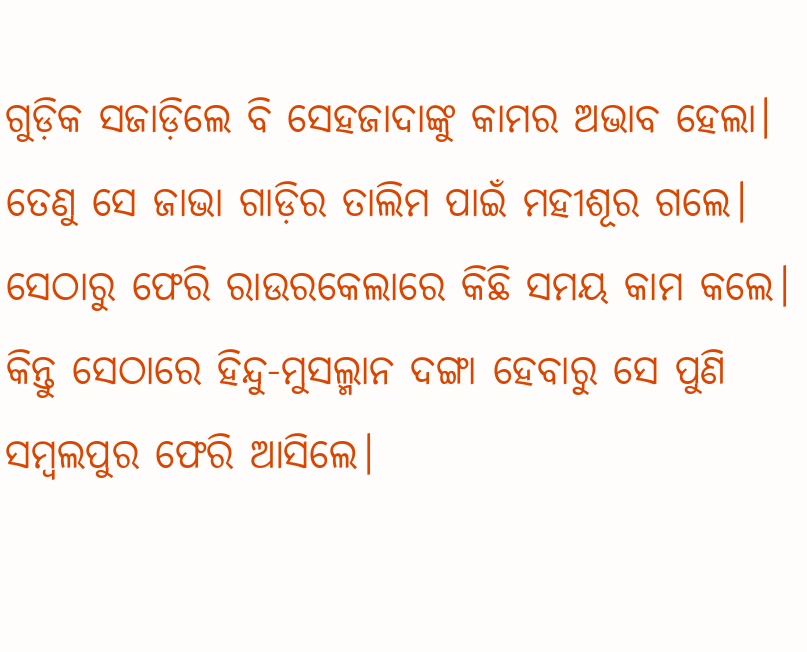ଗୁଡ଼ିକ ସଜାଡ଼ିଲେ ବି ସେହଜାଦାଙ୍କୁ କାମର ଅଭାବ ହେଲା। ତେଣୁ ସେ ଜାଭା ଗାଡ଼ିର ତାଲିମ ପାଇଁ ମହୀଶୂର ଗଲେ। ସେଠାରୁ ଫେରି ରାଉରକେଲାରେ କିଛି ସମୟ କାମ କଲେ। କିନ୍ତୁ ସେଠାରେ ହିନ୍ଦୁ-ମୁସଲ୍ମାନ ଦଙ୍ଗା ହେବାରୁ ସେ ପୁଣି ସମ୍ବଲପୁର ଫେରି ଆସିଲେ।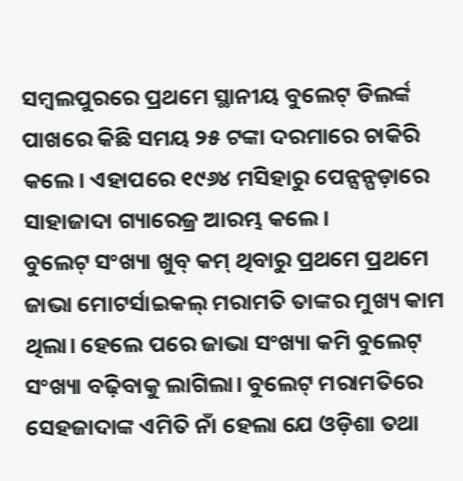ସମ୍ବଲପୁରରେ ପ୍ରଥମେ ସ୍ଥାନୀୟ ବୁଲେଟ୍ ଡିଲର୍ଙ୍କ ପାଖରେ କିଛି ସମୟ ୨୫ ଟଙ୍କା ଦରମାରେ ଚାକିରି କଲେ। ଏହାପରେ ୧୯୬୪ ମସିହାରୁ ପେନ୍ସନ୍ପଡ଼ାରେ ସାହାଜାଦା ଗ୍ୟାରେଜ୍ର ଆରମ୍ଭ କଲେ।
ବୁଲେଟ୍ ସଂଖ୍ୟା ଖୁବ୍ କମ୍ ଥିବାରୁ ପ୍ରଥମେ ପ୍ରଥମେ ଜାଭା ମୋଟର୍ସାଇକଲ୍ ମରାମତି ତାଙ୍କର ମୁଖ୍ୟ କାମ ଥିଲା। ହେଲେ ପରେ ଜାଭା ସଂଖ୍ୟା କମି ବୁଲେଟ୍ ସଂଖ୍ୟା ବଢ଼ିବାକୁ ଲାଗିଲା। ବୁଲେଟ୍ ମରାମତିରେ ସେହଜାଦାଙ୍କ ଏମିତି ନାଁ ହେଲା ଯେ ଓଡ଼ିଶା ତଥା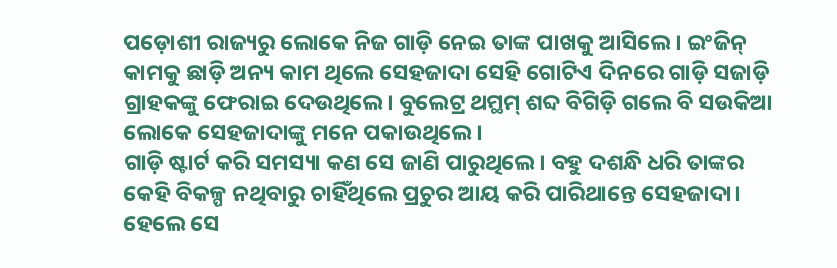ପଡ଼ୋଶୀ ରାଜ୍ୟରୁ ଲୋକେ ନିଜ ଗାଡ଼ି ନେଇ ତାଙ୍କ ପାଖକୁ ଆସିଲେ। ଇଂଜିନ୍ କାମକୁ ଛାଡ଼ି ଅନ୍ୟ କାମ ଥିଲେ ସେହଜାଦା ସେହି ଗୋଟିଏ ଦିନରେ ଗାଡ଼ି ସଜାଡ଼ି ଗ୍ରାହକଙ୍କୁ ଫେରାଇ ଦେଉଥିଲେ। ବୁଲେଟ୍ର ଥମ୍ଥମ୍ ଶବ୍ଦ ବିଗିଡ଼ି ଗଲେ ବି ସଉକିଆ ଲୋକେ ସେହଜାଦାଙ୍କୁ ମନେ ପକାଉଥିଲେ।
ଗାଡ଼ି ଷ୍ଟାର୍ଟ କରି ସମସ୍ୟା କଣ ସେ ଜାଣି ପାରୁଥିଲେ। ବହୁ ଦଶନ୍ଧି ଧରି ତାଙ୍କର କେହି ବିକଳ୍ପ ନଥିବାରୁ ଚାହିଁଥିଲେ ପ୍ରଚୁର ଆୟ କରି ପାରିଥାନ୍ତେ ସେହଜାଦା। ହେଲେ ସେ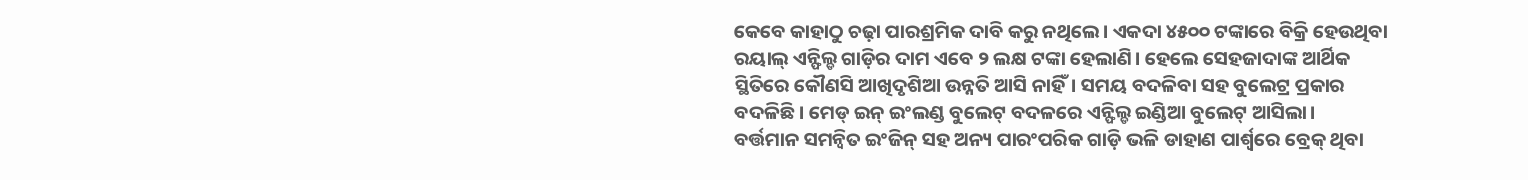କେବେ କାହାଠୁ ଚଢ଼ା ପାରଶ୍ରମିକ ଦାବି କରୁ ନଥିଲେ। ଏକଦା ୪୫୦୦ ଟଙ୍କାରେ ବିକ୍ରି ହେଉଥିବା ରୟାଲ୍ ଏନ୍ଫିଲ୍ଡ ଗାଡ଼ିର ଦାମ ଏବେ ୨ ଲକ୍ଷ ଟଙ୍କା ହେଲାଣି। ହେଲେ ସେହଜାଦାଙ୍କ ଆର୍ଥିକ ସ୍ଥିତିରେ କୌଣସି ଆଖିଦୃଶିଆ ଉନ୍ନତି ଆସି ନାହିଁ। ସମୟ ବଦଳିବା ସହ ବୁଲେଟ୍ର ପ୍ରକାର ବଦଳିଛି। ମେଡ୍ ଇନ୍ ଇଂଲଣ୍ଡ ବୁଲେଟ୍ ବଦଳରେ ଏନ୍ଫିଲ୍ଡ ଇଣ୍ଡିଆ ବୁଲେଟ୍ ଆସିଲା।
ବର୍ତ୍ତମାନ ସମନ୍ବିତ ଇଂଜିନ୍ ସହ ଅନ୍ୟ ପାରଂପରିକ ଗାଡ଼ି ଭଳି ଡାହାଣ ପାର୍ଶ୍ବରେ ବ୍ରେକ୍ ଥିବା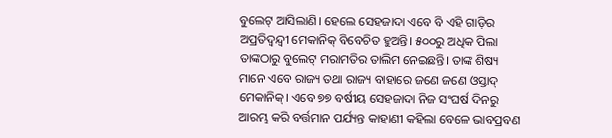ବୁଲେଟ୍ ଆସିଲାଣି। ହେଲେ ସେହଜାଦା ଏବେ ବି ଏହି ଗାଡ଼ିର ଅପ୍ରତିଦ୍ବନ୍ଦ୍ବୀ ମେକାନିକ୍ ବିବେଚିତ ହୁଅନ୍ତି। ୫୦୦ରୁ ଅଧିକ ପିଲା ତାଙ୍କଠାରୁ ବୁଲେଟ୍ ମରାମତିର ତାଲିମ ନେଇଛନ୍ତି। ତାଙ୍କ ଶିଷ୍ୟ ମାନେ ଏବେ ରାଜ୍ୟ ତଥା ରାଜ୍ୟ ବାହାରେ ଜଣେ ଜଣେ ଓସ୍ତାଦ୍ ମେକାନିକ୍। ଏବେ ୭୭ ବର୍ଷୀୟ ସେହଜାଦା ନିଜ ସଂଘର୍ଷ ଦିନରୁ ଆରମ୍ଭ କରି ବର୍ତ୍ତମାନ ପର୍ଯ୍ୟନ୍ତ କାହାଣୀ କହିଲା ବେଳେ ଭାବପ୍ରବଣ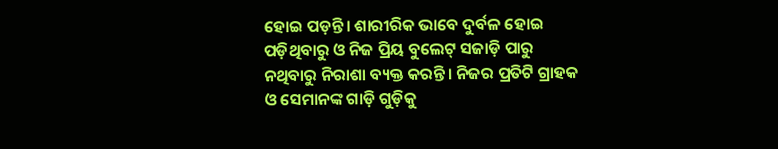ହୋଇ ପଡ଼ନ୍ତି। ଶାରୀରିକ ଭାବେ ଦୁର୍ବଳ ହୋଇ ପଡ଼ିଥିବାରୁ ଓ ନିଜ ପ୍ରିୟ ବୁଲେଟ୍ ସଜାଡ଼ି ପାରୁ ନଥିବାରୁ ନିରାଶା ବ୍ୟକ୍ତ କରନ୍ତି। ନିଜର ପ୍ରତିଟି ଗ୍ରାହକ ଓ ସେମାନଙ୍କ ଗାଡ଼ି ଗୁଡ଼ିକୁ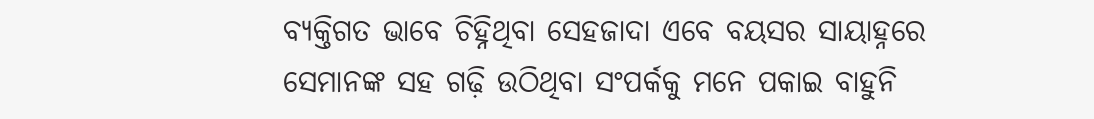ବ୍ୟକ୍ତିଗତ ଭାବେ ଚିହ୍ନିଥିବା ସେହଜାଦା ଏବେ ବୟସର ସାୟାହ୍ନରେ ସେମାନଙ୍କ ସହ ଗଢ଼ି ଉଠିଥିବା ସଂପର୍କକୁ ମନେ ପକାଇ ବାହୁନି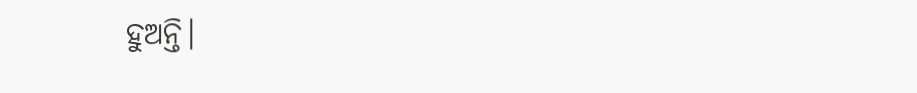ହୁଅନ୍ତି।